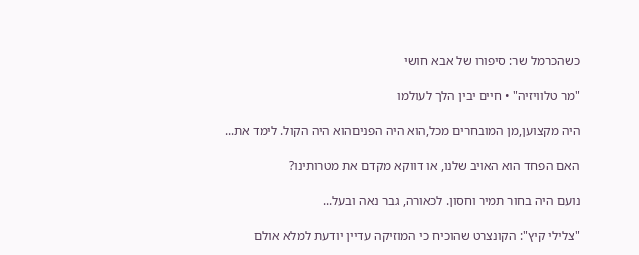כשהכרמל שר: סיפורו של אבא חושי

"מר טלוויזיה" • חיים יבין הלך לעולמו

היה מקצוען,מן המובחרים מכל,הוא היה הפניםהוא היה הקול. לימד את...

האם הפחד הוא האויב שלנו, או דווקא מקדם את מטרותינו?

נועם היה בחור תמיר וחסון. לכאורה, גבר נאה ובעל...

"צלילי קיץ": הקונצרט שהוכיח כי המוזיקה עדיין יודעת למלא אולם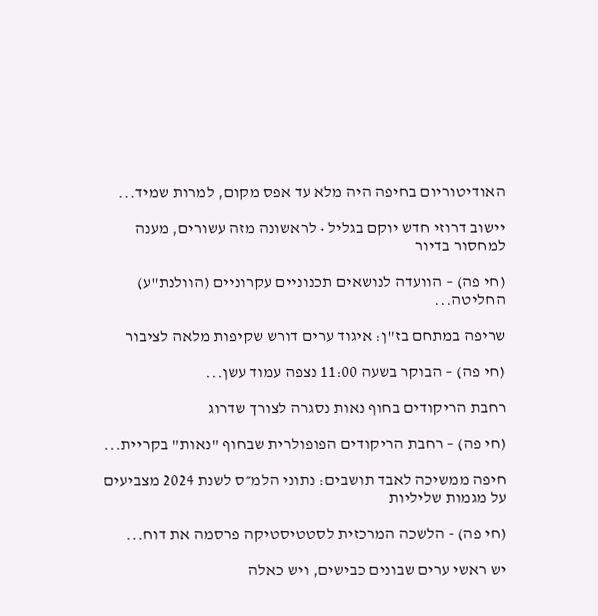האודיטוריום בחיפה היה מלא עד אפס מקום, למרות שמיד...

יישוב דרוזי חדש יוקם בגליל • לראשונה מזה עשורים, מענה למחסור בדיור

(חי פה) – הוועדה לנושאים תכנוניים עקרוניים (הוולנת"ע) החליטה...

שריפה במתחם בז"ן: איגוד ערים דורש שקיפות מלאה לציבור

(חי פה) – הבוקר בשעה 11:00 נצפה עמוד עשן...

רחבת הריקודים בחוף נאות נסגרה לצורך שדרוג

(חי פה) – רחבת הריקודים הפופולרית שבחוף "נאות" בקריית...

חיפה ממשיכה לאבד תושבים: נתוני הלמ״ס לשנת 2024 מצביעים על מגמות שליליות

(חי פה) - הלשכה המרכזית לסטטיסטיקה פרסמה את דוח...

יש ראשי ערים שבונים כבישים, ויש כאלה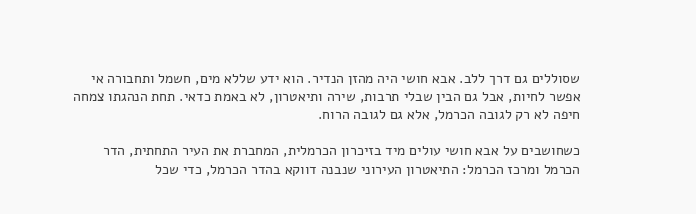שסוללים גם דרך ללב. אבא חושי היה מהזן הנדיר. הוא ידע שללא מים, חשמל ותחבורה אי אפשר לחיות, אבל גם הבין שבלי תרבות, שירה ותיאטרון, לא באמת כדאי. תחת הנהגתו צמחה חיפה לא רק לגובה הכרמל, אלא גם לגובה הרוח.

כשחושבים על אבא חושי עולים מיד בזיכרון הכרמלית, המחברת את העיר התחתית, הדר הכרמל ומרכז הכרמל: התיאטרון העירוני שנבנה דווקא בהדר הכרמל, כדי שכל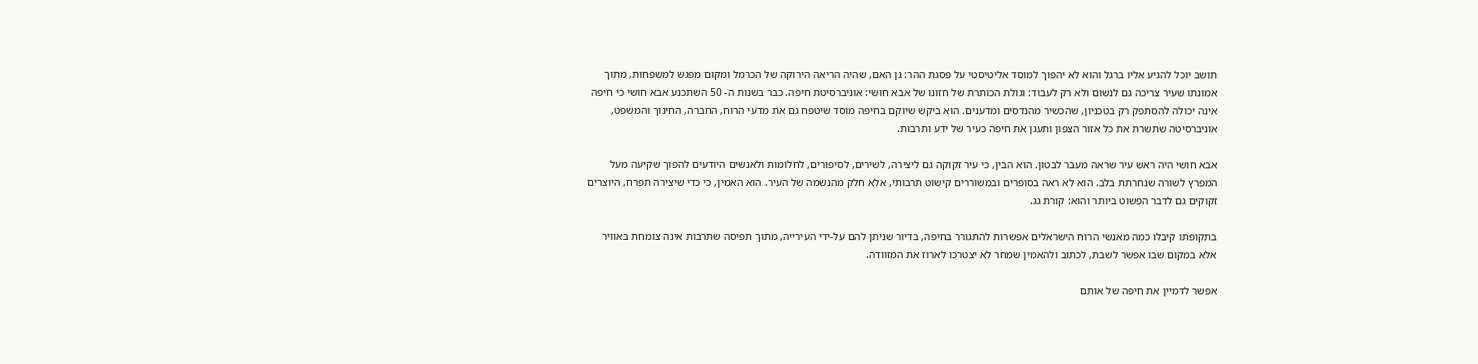תושב יוכל להגיע אליו ברגל והוא לא יהפוך למוסד אליטיסטי על פסגת ההר: גן האם, שהיה הריאה הירוקה של הכרמל ומקום מפגש למשפחות, מתוך אמונתו שעיר צריכה גם לנשום ולא רק לעבוד: וגולת הכותרת של חזונו של אבא חושי: אוניברסיטת חיפה. כבר בשנות ה- 50 השתכנע אבא חושי כי חיפה אינה יכולה להסתפק רק בטכניון, שהכשיר מהנדסים ומדענים. הוא ביקש שיוקם בחיפה מוסד שיטפח גם את מדעי הרוח, החברה, החינוך והמשפט, אוניברסיטה שתשרת את כל אזור הצפון ותעגן את חיפה כעיר של ידע ותרבות.

אבא חושי היה ראש עיר שראה מעבר לבטון. הוא הבין, כי עיר זקוקה גם ליצירה, לשירים, לסיפורים, לחלומות ולאנשים היודעים להפוך שקיעה מעל המפרץ לשורה שנחרתת בלב. הוא לא ראה בסופרים ובמשוררים קישוט תרבותי, אלא חלק מהנשמה של העיר. הוא האמין, כי כדי שיצירה תפרח, היוצרים זקוקים גם לדבר הפשוט ביותר והוא: קורת גג.

בתקופתו קיבלו כמה מאנשי הרוח הישראלים אפשרות להתגורר בחיפה, בדיור שניתן להם על-ידי העירייה, מתוך תפיסה שתרבות אינה צומחת באוויר אלא במקום שבו אפשר לשבת, לכתוב ולהאמין שמחר לא יצטרכו לארוז את המזוודה.

אפשר לדמיין את חיפה של אותם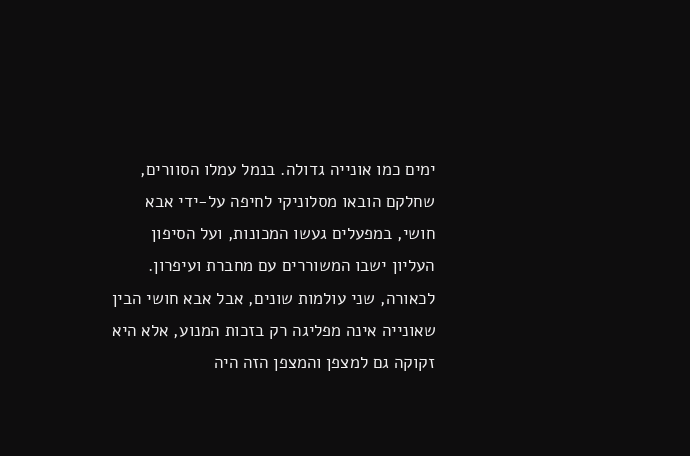ימים כמו אונייה גדולה. בנמל עמלו הסוורים, שחלקם הובאו מסלוניקי לחיפה על-ידי אבא חושי, במפעלים געשו המכונות, ועל הסיפון העליון ישבו המשוררים עם מחברת ועיפרון. לכאורה, שני עולמות שונים, אבל אבא חושי הבין שאונייה אינה מפליגה רק בזכות המנוע, אלא היא זקוקה גם למצפן והמצפן הזה היה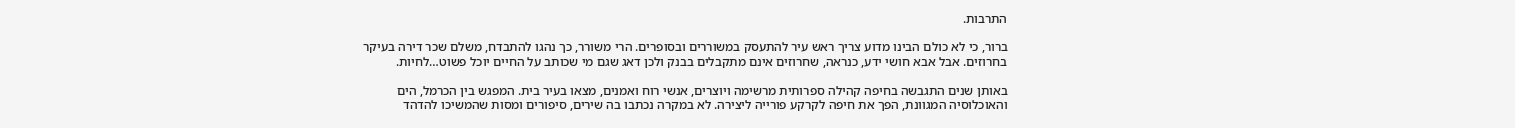התרבות.

ברור, כי לא כולם הבינו מדוע צריך ראש עיר להתעסק במשוררים ובסופרים. הרי משורר, כך נהגו להתבדח, משלם שכר דירה בעיקר בחרוזים. אבל אבא חושי ידע, כנראה, שחרוזים אינם מתקבלים בבנק ולכן דאג שגם מי שכותב על החיים יוכל פשוט…לחיות.

באותן שנים התגבשה בחיפה קהילה ספרותית מרשימה ויוצרים, אנשי רוח ואמנים, מצאו בעיר בית. המפגש בין הכרמל, הים והאוכלוסיה המגוונת, הפך את חיפה לקרקע פורייה ליצירה. לא במקרה נכתבו בה שירים, סיפורים ומסות שהמשיכו להדהד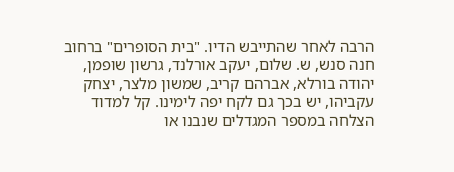הרבה לאחר שהתייבש הדיו. "בית הסופרים" ברחוב חנה סנש, ש. שלום, יעקב אורלנד, גרשון שופמן, יהודה בורלא, אברהם קריב, שמשון מלצר, יצחק עקביהו, יש בכך גם לקח יפה לימינו. קל למדוד הצלחה במספר המגדלים שנבנו או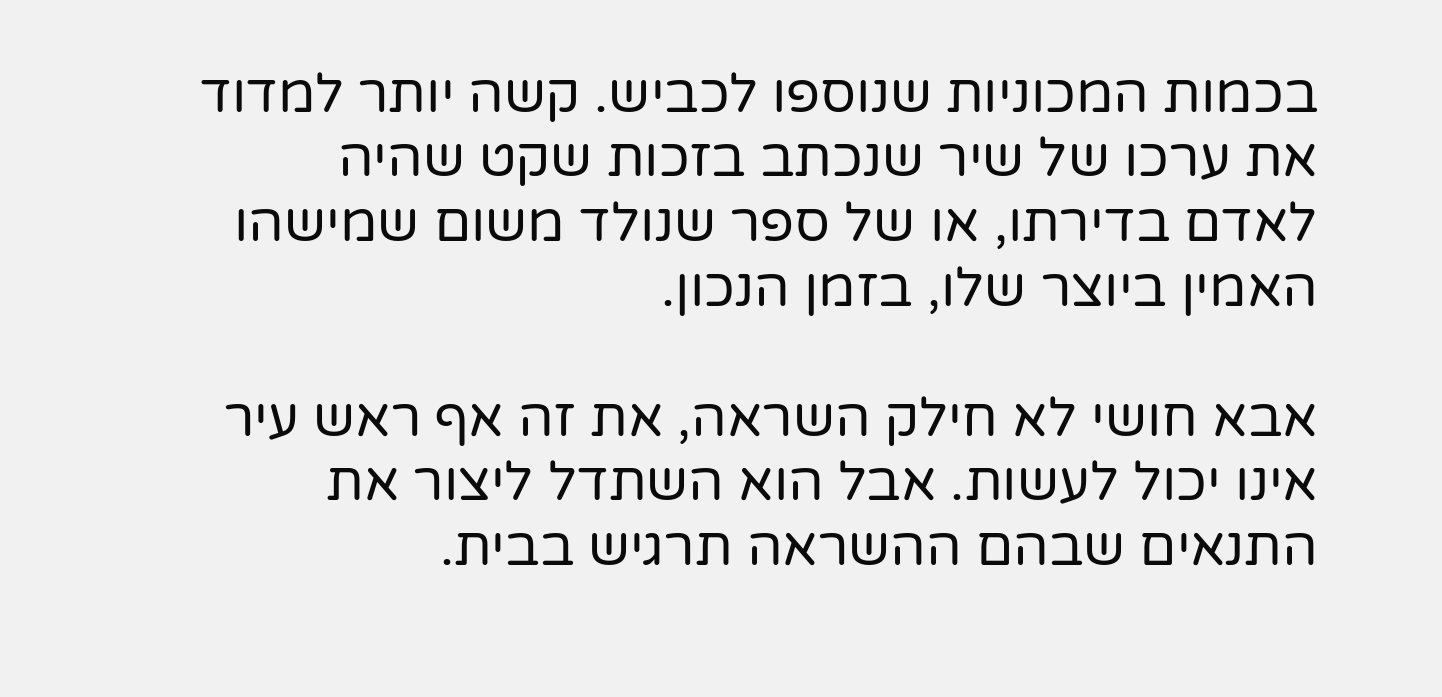בכמות המכוניות שנוספו לכביש. קשה יותר למדוד את ערכו של שיר שנכתב בזכות שקט שהיה לאדם בדירתו, או של ספר שנולד משום שמישהו האמין ביוצר שלו, בזמן הנכון.

אבא חושי לא חילק השראה, את זה אף ראש עיר אינו יכול לעשות. אבל הוא השתדל ליצור את התנאים שבהם ההשראה תרגיש בבית.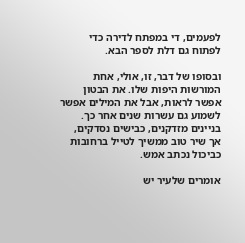לפעמים, די במפתח לדירה כדי לפתוח גם דלת לספר הבא.

ובסופו של דבר, זו, אולי, אחת המורשות היפות שלו. את הבטון אפשר לראות, אבל את המילים אפשר לשמוע גם עשרות שנים אחר כך. בניינים מזדקנים, כבישים נסדקים, אך שיר טוב ממשיך לטייל ברחובות כביכול נכתב אמש.

אומרים שלעיר יש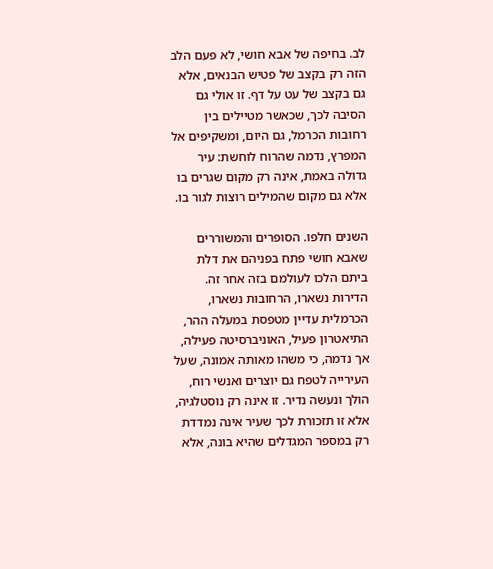לב. בחיפה של אבא חושי, לא פעם הלב הזה רק בקצב של פטיש הבנאים, אלא גם בקצב של עט על דף. זו אולי גם הסיבה לכך, שכאשר מטיילים בין רחובות הכרמל, גם היום, ומשקיפים אל המפרץ, נדמה שהרוח לוחשת: עיר גדולה באמת, אינה רק מקום שגרים בו אלא גם מקום שהמילים רוצות לגור בו.

השנים חלפו. הסופרים והמשוררים שאבא חושי פתח בפניהם את דלת ביתם הלכו לעולמם בזה אחר זה. הדירות נשארו, הרחובות נשארו, הכרמלית עדיין מטפסת במעלה ההר, התיאטרון פעיל, האוניברסיטה פעילה, אך נדמה, כי משהו מאותה אמונה, שעל העירייה לטפח גם יוצרים ואנשי רוח, הולך ונעשה נדיר. זו אינה רק נוסטלגיה, אלא זו תזכורת לכך שעיר אינה נמדדת רק במספר המגדלים שהיא בונה, אלא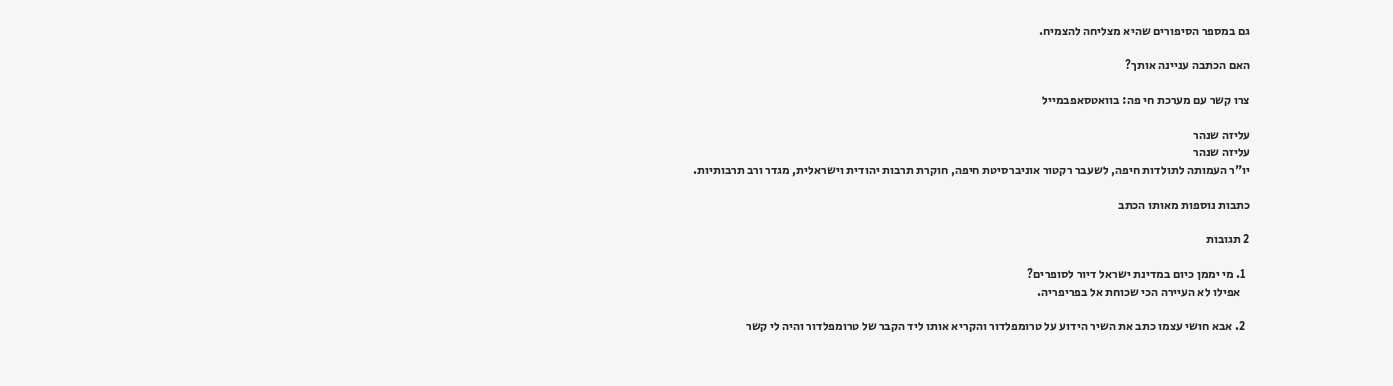גם במספר הסיפורים שהיא מצליחה להצמיח.

האם הכתבה עניינה אותך?

צרו קשר עם מערכת חי פה: בוואטסאפבמייל

עליזה שנהר
עליזה שנהר
יו"ר העמותה לתולדות חיפה, לשעבר רקטור אוניברסיטת חיפה, חוקרת תרבות יהודית וישראלית, מגדר ורב תרבותיות.

כתבות נוספות מאותו הכתב

2 תגובות

  1. מי יממן כיום במדינת ישראל דיור לסופרים?
    אפילו לא העיירה הכי שכוחת אל בפריפריה.

  2. אבא חושי עצמו כתב את השיר הידוע על טרומפלדור והקריא אותו ליד הקבר של טרומפלדור והיה לי קשר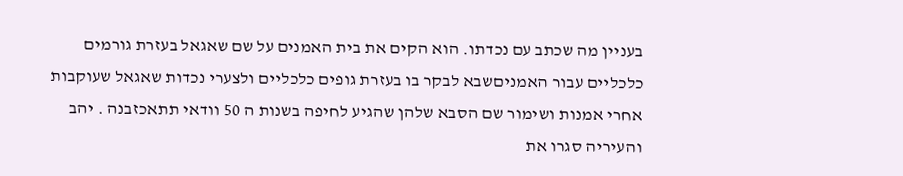בעניין מה שכתב עם נכדתו. הוא הקים את בית האמנים על שם שאגאל בעזרת גורמים כלכליים עבור האמניםשבא לבקר בו בעזרת גופים כלכליים ולצערי נכדות שאגאל שעוקבות אחרי אמנות ושימור שם הסבא שלהן שהגיע לחיפה בשנות ה 50 וודאי תתאכזבנה . יהב והעיריה סגרו את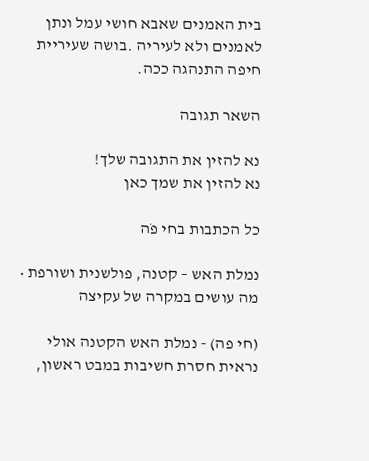בית האמנים שאבא חושי עמל ונתן לאמנים ולא לעיריה .בושה שעיריית חיפה התנהגה ככה.

השאר תגובה

נא להזין את התגובה שלך!
נא להזין את שמך כאן

כל הכתבות בחי פֹה

נמלת האש – קטנה, פולשנית ושורפת • מה עושים במקרה של עקיצה

(חי פה) - נמלת האש הקטנה אולי נראית חסרת חשיבות במבט ראשון,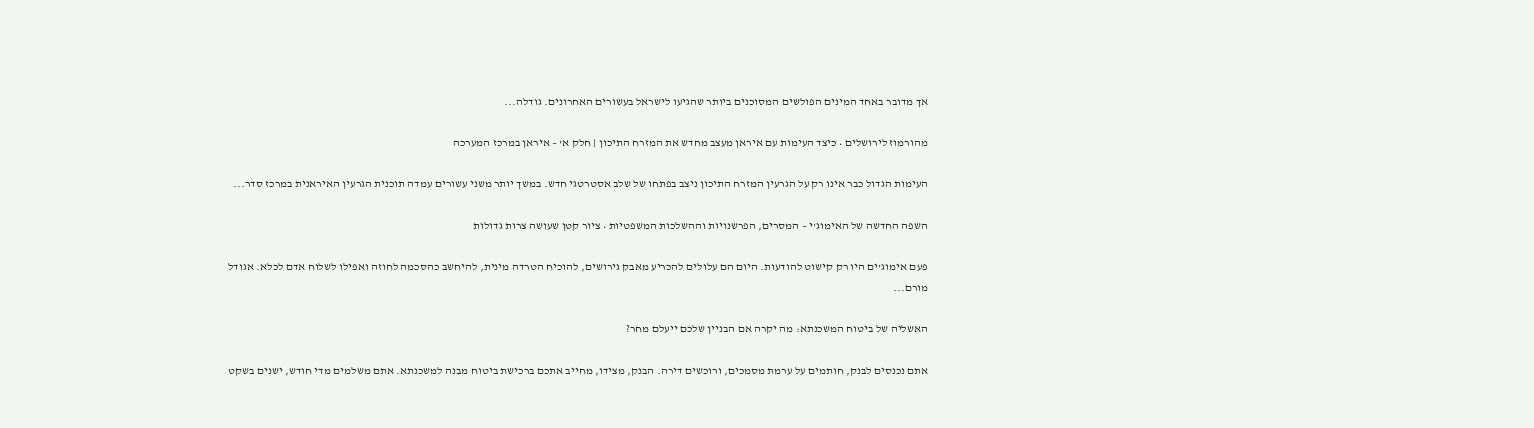אך מדובר באחד המינים הפולשים המסוכנים ביותר שהגיעו לישראל בעשורים האחרונים. גודלה...

מהורמוז לירושלים • כיצד העימות עם איראן מעצב מחדש את המזרח התיכון | חלק א' – איראן במרכז המערכה

העימות הגדול כבר אינו רק על הגרעין המזרח התיכון ניצב בפתחו של שלב אסטרטגי חדש. במשך יותר משני עשורים עמדה תוכנית הגרעין האיראנית במרכז סדר...

השפה החדשה של האימוג'י – המסרים, הפרשנויות וההשלכות המשפטיות • ציור קטן שעושה צרות גדולות

פעם אימוג'ים היו רק קישוט להודעות. היום הם עלולים להכריע מאבק גירושים, להוכיח הטרדה מינית, להיחשב כהסכמה לחוזה ואפילו לשלוח אדם לכלא. אגודל מורם...

האשליה של ביטוח המשכנתא: מה יקרה אם הבניין שלכם ייעלם מחר?

אתם נכנסים לבנק, חותמים על ערמת מסמכים, ורוכשים דירה. הבנק, מצידו, מחייב אתכם ברכישת ביטוח מבנה למשכנתא. אתם משלמים מדי חודש, ישנים בשקט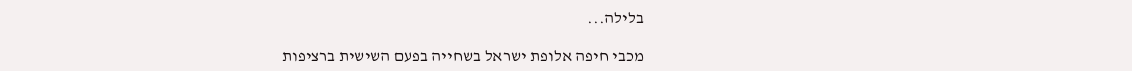בלילה...

מכבי חיפה אלופת ישראל בשחייה בפעם השישית ברציפות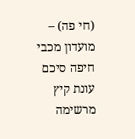(חי פה) – מועדון מכבי חיפה סיכם עונת קיץ מרשימה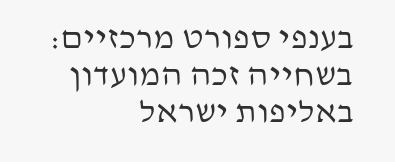בענפי ספורט מרכזיים: בשחייה זכה המועדון באליפות ישראל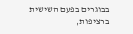בבוגרים בפעם השישית ברציפות,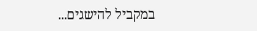במקביל להישגים...